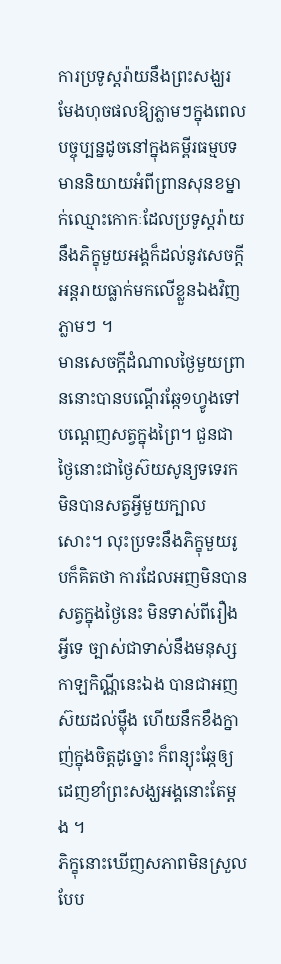ការប្រទូស្តរ៉ាយនឹងព្រះសង្ឃរមែងហុចផលឱ្យភ្លាមៗក្នុងពេលបច្ចុប្បន្នដូចនៅក្នុងគម្ពីរធម្មបទមាននិយាយអំពីព្រានសុនខម្នាក់ឈ្មោះកោកៈដែលប្រទូស្តរ៉ាយនឹងភិក្ខុមួយអង្គក៏ដល់នូវសេចក្តីអន្តរាយធ្លាក់មកលើខ្លួនឯងវិញភ្លាមៗ ។
មានសេចក្តីដំណាលថ្ងៃមួយព្រាននោះបានបណ្ដើរឆ្កែ១ហ្វូងទៅបណ្ដេញសត្វក្នុងព្រៃ។ ជួនជាថ្ងៃនោះជាថ្ងៃស៊យសូន្យទទេរកមិនបានសត្វអ្វីមួយក្បាលសោះ។ លុះប្រទះនឹងភិក្ខុមួយរូបក៏គិតថា ការដែលអញមិនបានសត្វក្នុងថ្ងៃនេះ មិនទាស់ពីរឿងអ្វីទេ ច្បាស់ជាទាស់នឹងមនុស្សកាឡកិណ្ណីនេះឯង បានជាអញស៊យដល់ម្ល៉ឹង ហើយនឹកខឹងក្នាញ់ក្នុងចិត្តដូច្នោះ ក៏ពន្យុះឆ្កែឲ្យដេញខាំព្រះសង្ឃអង្គនោះតែម្តង ។
ភិក្ខុនោះឃើញសភាពមិនស្រួលបែប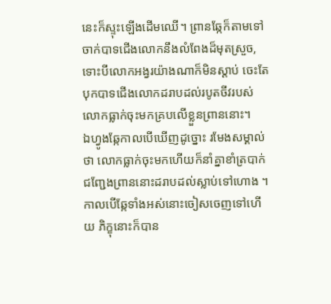នេះក៏ស្ទុះឡើងដើមឈើ។ ព្រានឆ្កែក៏តាមទៅចាក់បាទជើងលោកនឹងលំពែងដ៏មុតស្រួច, ទោះបីលោកអង្វរយ៉ាងណាក៏មិនស្ដាប់ ចេះតែបុកបាទជើងលោកដរាបដល់របូតចីវរបស់លោកធ្លាក់ចុះមកគ្របលើខ្លួនព្រាននោះ។
ឯហ្វូងឆ្កែកាលបើឃើញដូច្នោះ រមែងសម្គាល់ថា លោកធ្លាក់ចុះមកហើយក៏នាំគ្នាខាំត្របាក់ជញ្ជែងព្រាននោះដរាបដល់ស្លាប់ទៅហោង ។
កាលបើឆ្កែទាំងអស់នោះចៀសចេញទៅហើយ ភិក្ខុនោះក៏បាន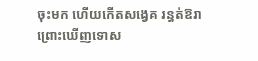ចុះមក ហើយកើតសង្វេគ រន្ធត់ឱរាព្រោះឃើញទោស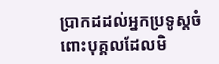ប្រាកដដល់អ្នកប្រទូស្តចំពោះបុគ្គលដែលមិ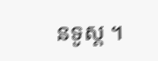នទូស្ត ។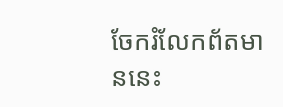ចែករំលែកព័តមាននេះ